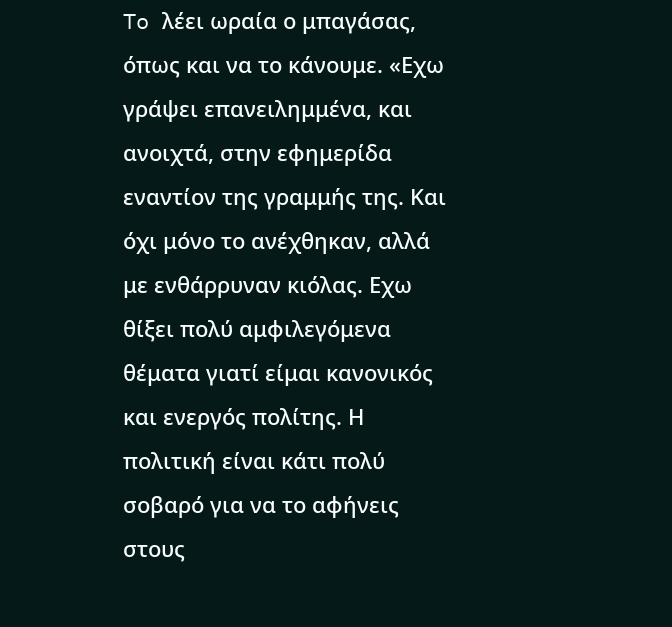To λέει ωραία ο μπαγάσας, όπως και να το κάνουμε. «Εχω γράψει επανειλημμένα, και ανοιχτά, στην εφημερίδα εναντίον της γραμμής της. Και όχι μόνο το ανέχθηκαν, αλλά με ενθάρρυναν κιόλας. Εχω θίξει πολύ αμφιλεγόμενα θέματα γιατί είμαι κανονικός και ενεργός πολίτης. Η πολιτική είναι κάτι πολύ σοβαρό για να το αφήνεις στους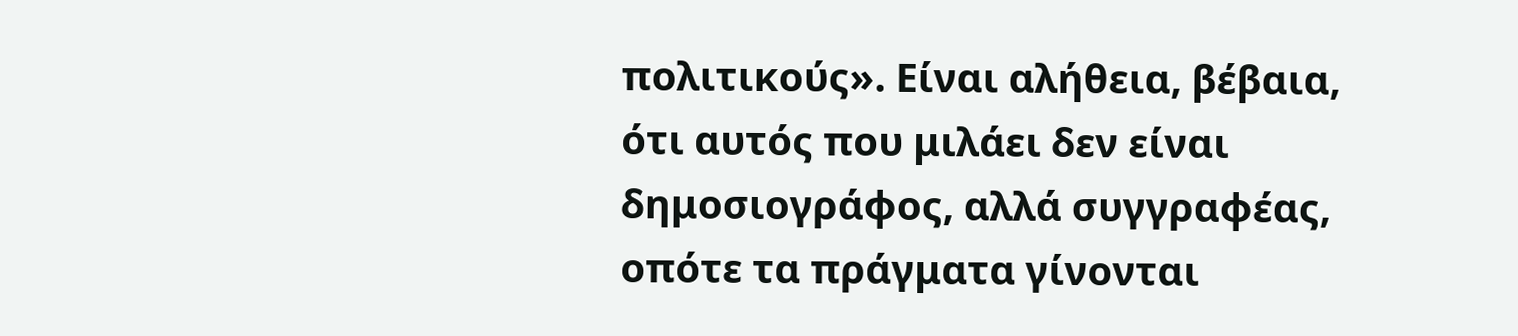πολιτικούς». Είναι αλήθεια, βέβαια, ότι αυτός που μιλάει δεν είναι δημοσιογράφος, αλλά συγγραφέας, οπότε τα πράγματα γίνονται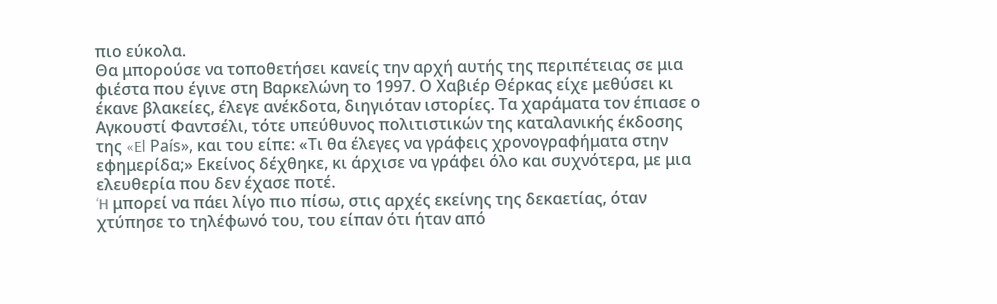πιο εύκολα.
Θα μπορούσε να τοποθετήσει κανείς την αρχή αυτής της περιπέτειας σε μια φιέστα που έγινε στη Βαρκελώνη το 1997. Ο Χαβιέρ Θέρκας είχε μεθύσει κι έκανε βλακείες, έλεγε ανέκδοτα, διηγιόταν ιστορίες. Τα χαράματα τον έπιασε ο Αγκουστί Φαντσέλι, τότε υπεύθυνος πολιτιστικών της καταλανικής έκδοσης της «El País», και του είπε: «Τι θα έλεγες να γράφεις χρονογραφήματα στην εφημερίδα;» Εκείνος δέχθηκε, κι άρχισε να γράφει όλο και συχνότερα, με μια ελευθερία που δεν έχασε ποτέ.
‘H μπορεί να πάει λίγο πιο πίσω, στις αρχές εκείνης της δεκαετίας, όταν χτύπησε το τηλέφωνό του, του είπαν ότι ήταν από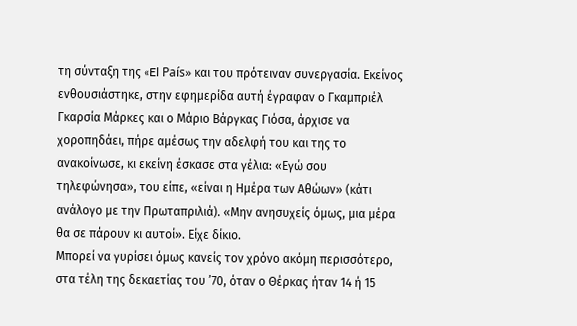τη σύνταξη της «El País» και του πρότειναν συνεργασία. Εκείνος ενθουσιάστηκε, στην εφημερίδα αυτή έγραφαν ο Γκαμπριέλ Γκαρσία Μάρκες και ο Μάριο Βάργκας Γιόσα, άρχισε να χοροπηδάει, πήρε αμέσως την αδελφή του και της το ανακοίνωσε, κι εκείνη έσκασε στα γέλια: «Εγώ σου τηλεφώνησα», του είπε, «είναι η Ημέρα των Αθώων» (κάτι ανάλογο με την Πρωταπριλιά). «Μην ανησυχείς όμως, μια μέρα θα σε πάρουν κι αυτοί». Είχε δίκιο.
Μπορεί να γυρίσει όμως κανείς τον χρόνο ακόμη περισσότερο, στα τέλη της δεκαετίας του ’70, όταν ο Θέρκας ήταν 14 ή 15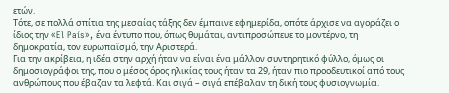ετών.
Τότε, σε πολλά σπίτια της μεσαίας τάξης δεν έμπαινε εφημερίδα, οπότε άρχισε να αγοράζει ο ίδιος την «El País», ένα έντυπο που, όπως θυμάται, αντιπροσώπευε το μοντέρνο, τη δημοκρατία, τον ευρωπαϊσμό, την Αριστερά.
Για την ακρίβεια, η ιδέα στην αρχή ήταν να είναι ένα μάλλον συντηρητικό φύλλο, όμως οι δημοσιογράφοι της, που ο μέσος όρος ηλικίας τους ήταν τα 29, ήταν πιο προοδευτικοί από τους ανθρώπους που έβαζαν τα λεφτά. Και σιγά – σιγά επέβαλαν τη δική τους φυσιογνωμία.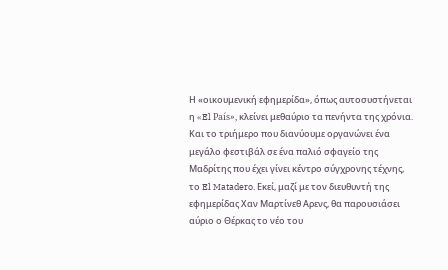Η «οικουμενική εφημερίδα», όπως αυτοσυστήνεται η «El País», κλείνει μεθαύριο τα πενήντα της χρόνια. Και το τριήμερο που διανύουμε οργανώνει ένα μεγάλο φεστιβάλ σε ένα παλιό σφαγείο της Μαδρίτης που έχει γίνει κέντρο σύγχρονης τέχνης, το El Matadero. Εκεί, μαζί με τον διευθυντή της εφημερίδας Χαν Μαρτίνεθ Αρενς, θα παρουσιάσει αύριο ο Θέρκας το νέο του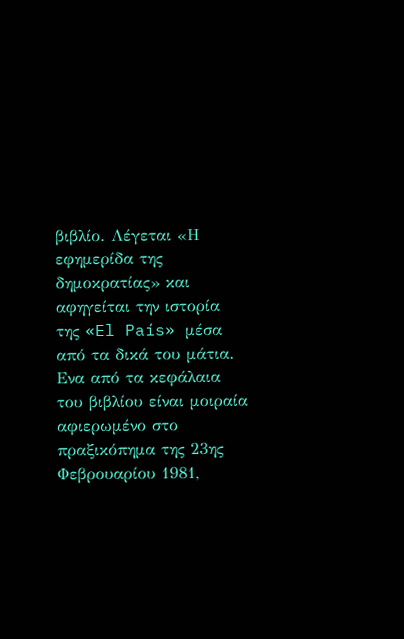βιβλίο. Λέγεται «Η εφημερίδα της δημοκρατίας» και αφηγείται την ιστορία της «El País» μέσα από τα δικά του μάτια.
Ενα από τα κεφάλαια του βιβλίου είναι μοιραία αφιερωμένο στο πραξικόπημα της 23ης Φεβρουαρίου 1981,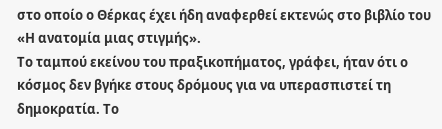στο οποίο ο Θέρκας έχει ήδη αναφερθεί εκτενώς στο βιβλίο του «Η ανατομία μιας στιγμής».
Το ταμπού εκείνου του πραξικοπήματος, γράφει, ήταν ότι ο κόσμος δεν βγήκε στους δρόμους για να υπερασπιστεί τη δημοκρατία. Το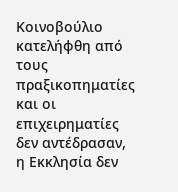Κοινοβούλιο κατελήφθη από τους πραξικοπηματίες και οι επιχειρηματίες δεν αντέδρασαν, η Εκκλησία δεν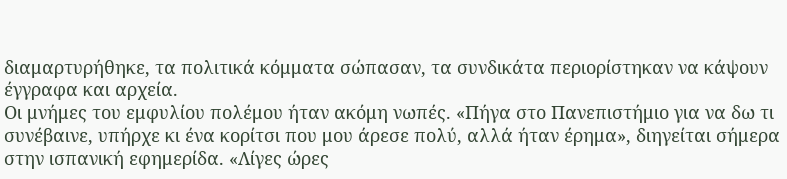διαμαρτυρήθηκε, τα πολιτικά κόμματα σώπασαν, τα συνδικάτα περιορίστηκαν να κάψουν έγγραφα και αρχεία.
Οι μνήμες του εμφυλίου πολέμου ήταν ακόμη νωπές. «Πήγα στο Πανεπιστήμιο για να δω τι συνέβαινε, υπήρχε κι ένα κορίτσι που μου άρεσε πολύ, αλλά ήταν έρημα», διηγείται σήμερα στην ισπανική εφημερίδα. «Λίγες ώρες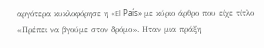αργότερα κυκλοφόρησε η «El País» με κύριο άρθρο που είχε τίτλο «Πρέπει να βγούμε στον δρόμο». Ηταν μια πράξη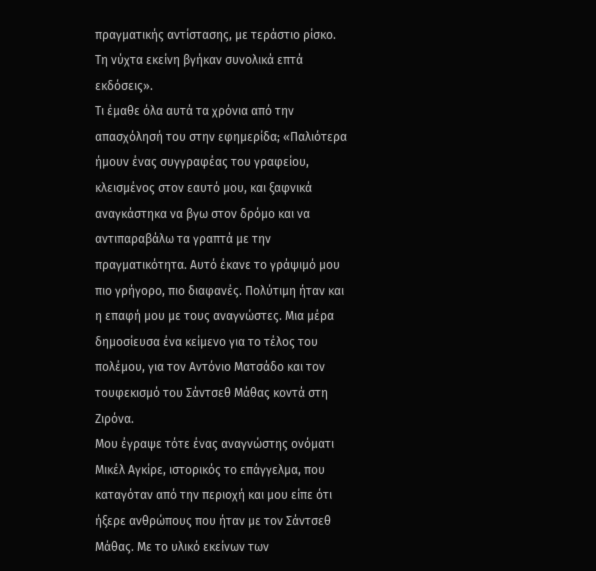πραγματικής αντίστασης, με τεράστιο ρίσκο. Τη νύχτα εκείνη βγήκαν συνολικά επτά εκδόσεις».
Τι έμαθε όλα αυτά τα χρόνια από την απασχόλησή του στην εφημερίδα; «Παλιότερα ήμουν ένας συγγραφέας του γραφείου, κλεισμένος στον εαυτό μου, και ξαφνικά αναγκάστηκα να βγω στον δρόμο και να αντιπαραβάλω τα γραπτά με την πραγματικότητα. Αυτό έκανε το γράψιμό μου πιο γρήγορο, πιο διαφανές. Πολύτιμη ήταν και η επαφή μου με τους αναγνώστες. Μια μέρα δημοσίευσα ένα κείμενο για το τέλος του πολέμου, για τον Αντόνιο Ματσάδο και τον τουφεκισμό του Σάντσεθ Μάθας κοντά στη Ζιρόνα.
Μου έγραψε τότε ένας αναγνώστης ονόματι Μικέλ Αγκίρε, ιστορικός το επάγγελμα, που καταγόταν από την περιοχή και μου είπε ότι ήξερε ανθρώπους που ήταν με τον Σάντσεθ Μάθας. Με το υλικό εκείνων των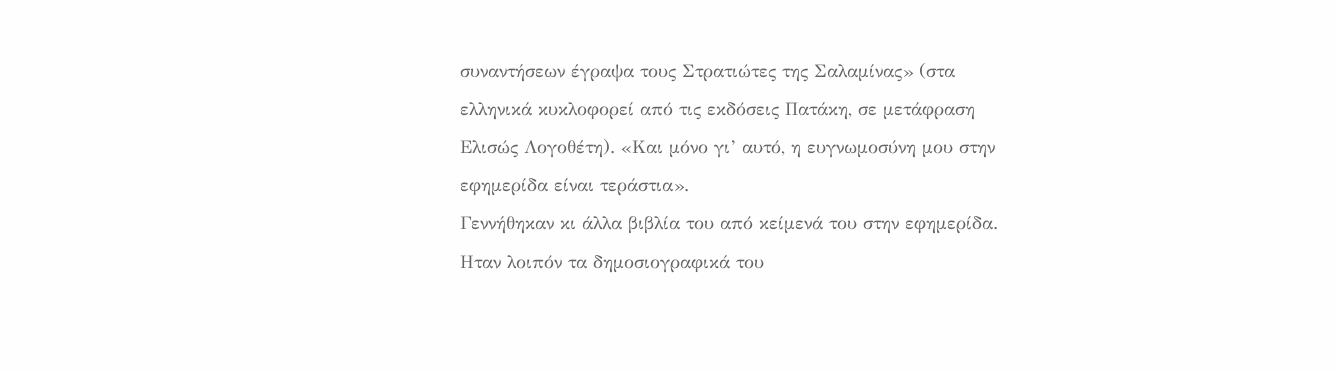συναντήσεων έγραψα τους Στρατιώτες της Σαλαμίνας» (στα ελληνικά κυκλοφορεί από τις εκδόσεις Πατάκη, σε μετάφραση Ελισώς Λογοθέτη). «Και μόνο γι’ αυτό, η ευγνωμοσύνη μου στην εφημερίδα είναι τεράστια».
Γεννήθηκαν κι άλλα βιβλία του από κείμενά του στην εφημερίδα.
Ηταν λοιπόν τα δημοσιογραφικά του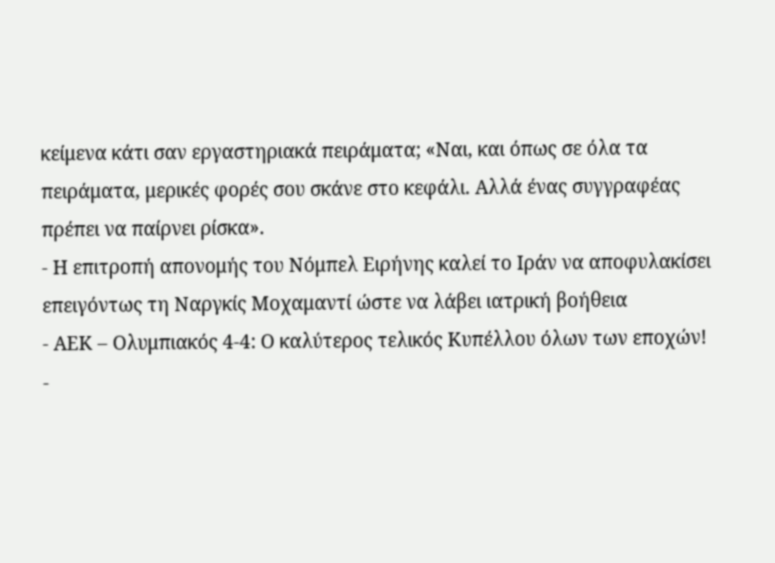κείμενα κάτι σαν εργαστηριακά πειράματα; «Ναι, και όπως σε όλα τα πειράματα, μερικές φορές σου σκάνε στο κεφάλι. Αλλά ένας συγγραφέας πρέπει να παίρνει ρίσκα».
- Η επιτροπή απονομής του Νόμπελ Ειρήνης καλεί το Ιράν να αποφυλακίσει επειγόντως τη Ναργκίς Μοχαμαντί ώστε να λάβει ιατρική βοήθεια
- ΑΕΚ – Ολυμπιακός 4-4: Ο καλύτερος τελικός Κυπέλλου όλων των εποχών!
-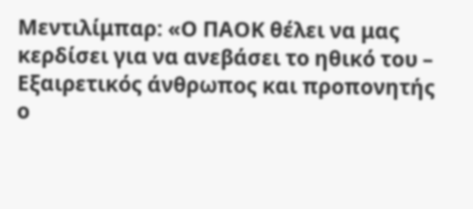Μεντιλίμπαρ: «Ο ΠΑΟΚ θέλει να μας κερδίσει για να ανεβάσει το ηθικό του – Εξαιρετικός άνθρωπος και προπονητής ο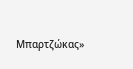Μπαρτζώκας»